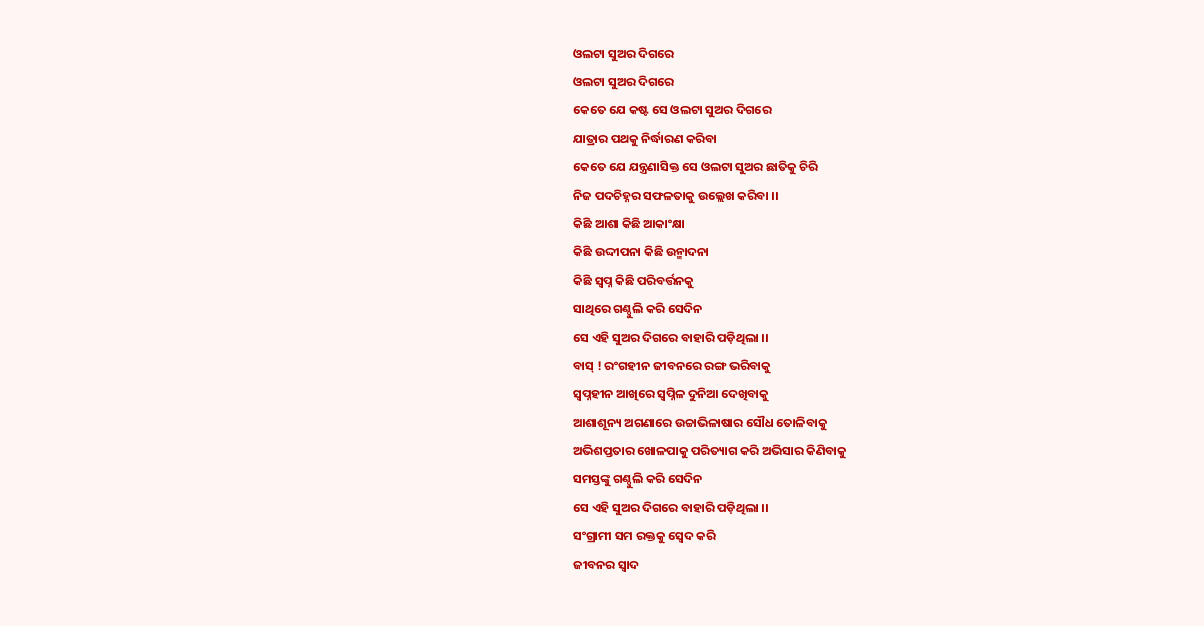ଓଲଟା ସୁଅର ଦିଗରେ
ଓଲଟା ସୁଅର ଦିଗରେ
କେତେ ଯେ କଷ୍ଟ ସେ ଓଲଟା ସୁଅର ଦିଗରେ
ଯାତ୍ରାର ପଥକୁ ନିର୍ଦ୍ଧାରଣ କରିବା
କେତେ ଯେ ଯନ୍ତ୍ରଣାସିକ୍ତ ସେ ଓଲଟା ସୁଅର ଛାତିକୁ ଚିରି
ନିଜ ପଦଚିହ୍ନର ସଫଳତାକୁ ଉଲ୍ଲେଖ କରିବା ।।
କିଛି ଆଶା କିଛି ଆକାଂକ୍ଷା
କିଛି ଉଦ୍ଦୀପନା କିଛି ଉନ୍ମାଦନା
କିଛି ସ୍ୱପ୍ନ କିଛି ପରିବର୍ତ୍ତନକୁ
ସାଥିରେ ଗଣ୍ଠୁଲି କରି ସେଦିନ
ସେ ଏହି ସୁଅର ଦିଗରେ ବାହାରି ପଡ଼ିଥିଲା ।।
ବାସ୍ ! ରଂଗହୀନ ଜୀବନରେ ରଙ୍ଗ ଭରିବାକୁ
ସ୍ୱପ୍ନହୀନ ଆଖିରେ ସ୍ୱପ୍ନିଳ ଦୁନିଆ ଦେଖିବାକୁ
ଆଶାଶୂନ୍ୟ ଅଗଣାରେ ଉଚ୍ଚାଭିଳାଷାର ସୌଧ ତୋଳିବାକୁ
ଅଭିଶପ୍ତତାର ଖୋଳପାକୁ ପରିତ୍ୟାଗ କରି ଅଭିସାର କିଣିବାକୁ
ସମସ୍ତଙ୍କୁ ଗଣ୍ଠୁଲି କରି ସେଦିନ
ସେ ଏହି ସୁଅର ଦିଗରେ ବାହାରି ପଡ଼ିଥିଲା ।।
ସଂଗ୍ରାମୀ ସମ ରକ୍ତକୁ ସ୍ବେଦ କରି
ଜୀବନର ସ୍ୱାଦ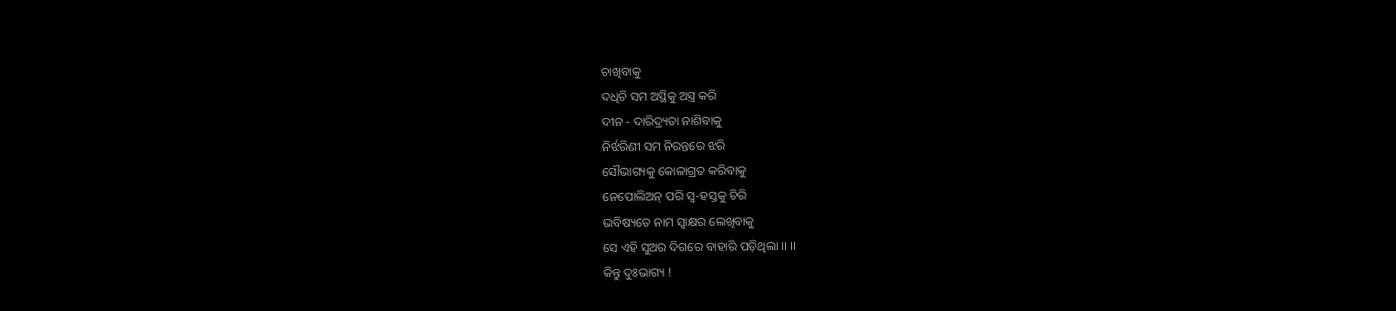ଚାଖିବାକୁ
ଦଧିଚି ସମ ଅସ୍ଥିକୁ ଅସ୍ତ୍ର କରି
ଦୀନ - ଦାରିଦ୍ର୍ୟତା ନାଶିବାକୁ
ନିର୍ଝରିଣୀ ସମ ନିରନ୍ତରେ ଝରି
ସୌଭାଗ୍ୟକୁ କୋଳାଗ୍ରତ କରିବାକୁ
ନେପୋଲିଅନ୍ ପରି ସ୍ବ-ହସ୍ତକୁ ଚିରି
ଭବିଷ୍ୟତେ ନାମ ସ୍ବାକ୍ଷର ଲେଖିବାକୁ
ସେ ଏହି ସୁଅର ଦିଗରେ ବାହାରି ପଡ଼ିଥିଲା ।। ।।
କିନ୍ତୁ ଦୁଃଭାଗ୍ୟ !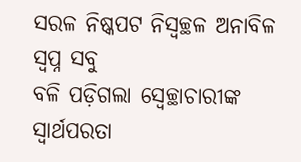ସରଳ ନିଷ୍କପଟ ନିସ୍ୱଚ୍ଛଳ ଅନାବିଳ ସ୍ୱପ୍ନ ସବୁ
ବଳି ପଡ଼ିଗଲା ସ୍ବେଚ୍ଛାଚାରୀଙ୍କ ସ୍ୱାର୍ଥପରତା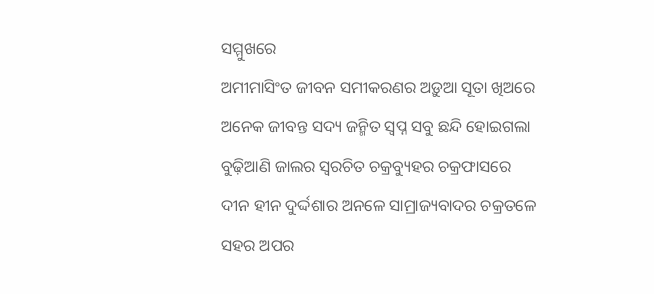ସମ୍ମୁଖରେ
ଅମୀମାସିଂତ ଜୀବନ ସମୀକରଣର ଅଡ଼ୁଆ ସୂତା ଖିଅରେ
ଅନେକ ଜୀବନ୍ତ ସଦ୍ୟ ଜନ୍ମିତ ସ୍ୱପ୍ନ ସବୁ ଛନ୍ଦି ହୋଇଗଲା
ବୁଢ଼ିଆଣି ଜାଲର ସ୍ୱରଚିତ ଚକ୍ରବ୍ୟୁହର ଚକ୍ରଫାସରେ
ଦୀନ ହୀନ ଦୁର୍ଦ୍ଦଶାର ଅନଳେ ସାମ୍ରାଜ୍ୟବାଦର ଚକ୍ରତଳେ
ସହର ଅପର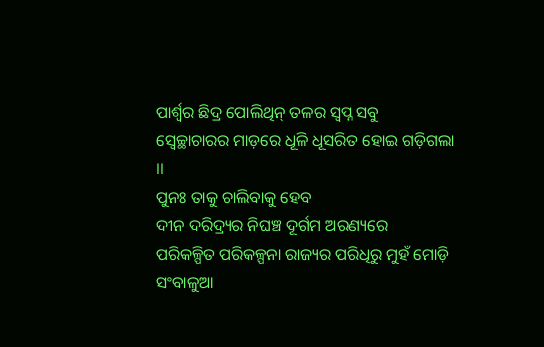ପାର୍ଶ୍ଵର ଛିଦ୍ର ପୋଲିଥିନ୍ ତଳର ସ୍ୱପ୍ନ ସବୁ
ସ୍ବେଚ୍ଛାଚାରର ମାଡ଼ରେ ଧୂଳି ଧୂସରିତ ହୋଇ ଗଡ଼ିଗଲା ।।
ପୁନଃ ତାକୁ ଚାଲିବାକୁ ହେବ
ଦୀନ ଦରିଦ୍ର୍ୟର ନିଘଞ୍ଚ ଦୂର୍ଗମ ଅରଣ୍ୟରେ
ପରିକଳ୍ପିତ ପରିକଳ୍ପନା ରାଜ୍ୟର ପରିଧିରୁ ମୁହଁ ମୋଡ଼ି
ସଂବାଳୁଆ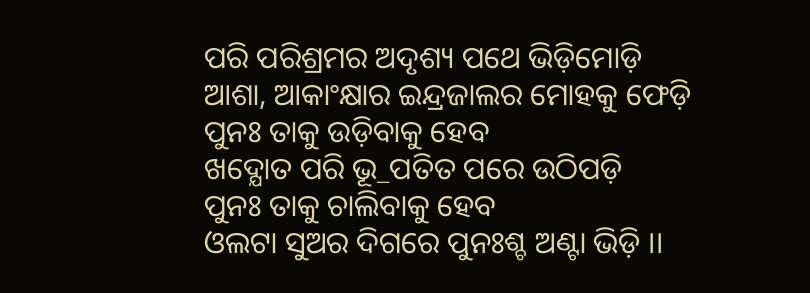ପରି ପରିଶ୍ରମର ଅଦୃଶ୍ୟ ପଥେ ଭିଡ଼ିମୋଡ଼ି
ଆଶା, ଆକାଂକ୍ଷାର ଇନ୍ଦ୍ରଜାଲର ମୋହକୁ ଫେଡ଼ି
ପୁନଃ ତାକୁ ଉଡ଼ିବାକୁ ହେବ
ଖଦ୍ଯୋତ ପରି ଭୂ_ପତିତ ପରେ ଉଠିପଡ଼ି
ପୁନଃ ତାକୁ ଚାଲିବାକୁ ହେବ
ଓଲଟା ସୁଅର ଦିଗରେ ପୁନଃଶ୍ଚ ଅଣ୍ଟା ଭିଡ଼ି ।।